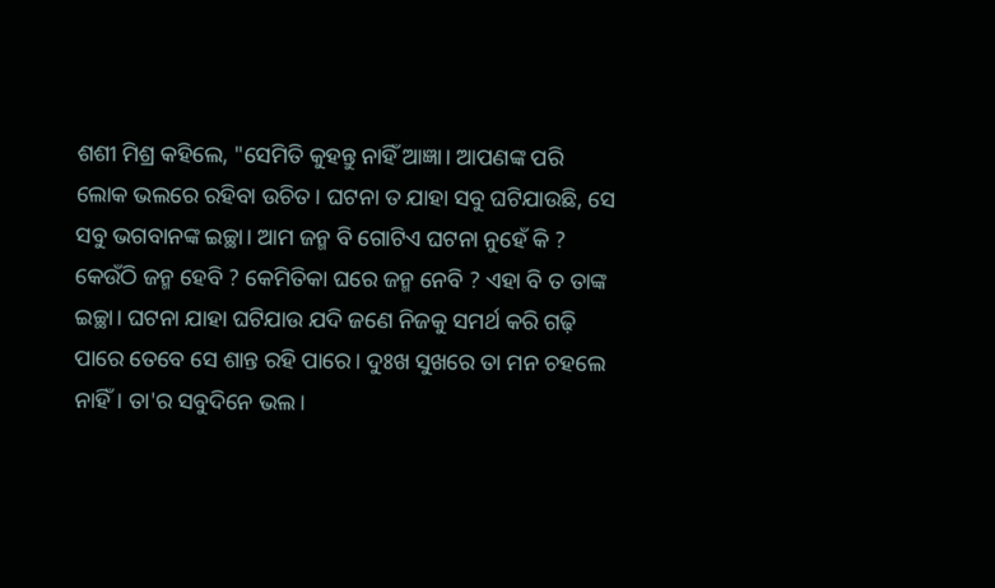ଶଶୀ ମିଶ୍ର କହିଲେ, "ସେମିତି କୁହନ୍ତୁ ନାହିଁ ଆଜ୍ଞା। ଆପଣଙ୍କ ପରି ଲୋକ ଭଲରେ ରହିବା ଉଚିତ। ଘଟନା ତ ଯାହା ସବୁ ଘଟିଯାଉଛି, ସେ ସବୁ ଭଗବାନଙ୍କ ଇଚ୍ଛା। ଆମ ଜନ୍ମ ବି ଗୋଟିଏ ଘଟନା ନୁହେଁ କି ? କେଉଁଠି ଜନ୍ମ ହେବି ? କେମିତିକା ଘରେ ଜନ୍ମ ନେବି ? ଏହା ବି ତ ତାଙ୍କ ଇଚ୍ଛା। ଘଟନା ଯାହା ଘଟିଯାଉ ଯଦି ଜଣେ ନିଜକୁ ସମର୍ଥ କରି ଗଢ଼ି ପାରେ ତେବେ ସେ ଶାନ୍ତ ରହି ପାରେ। ଦୁଃଖ ସୁଖରେ ତା ମନ ଚହଲେ ନାହିଁ। ତା'ର ସବୁଦିନେ ଭଲ।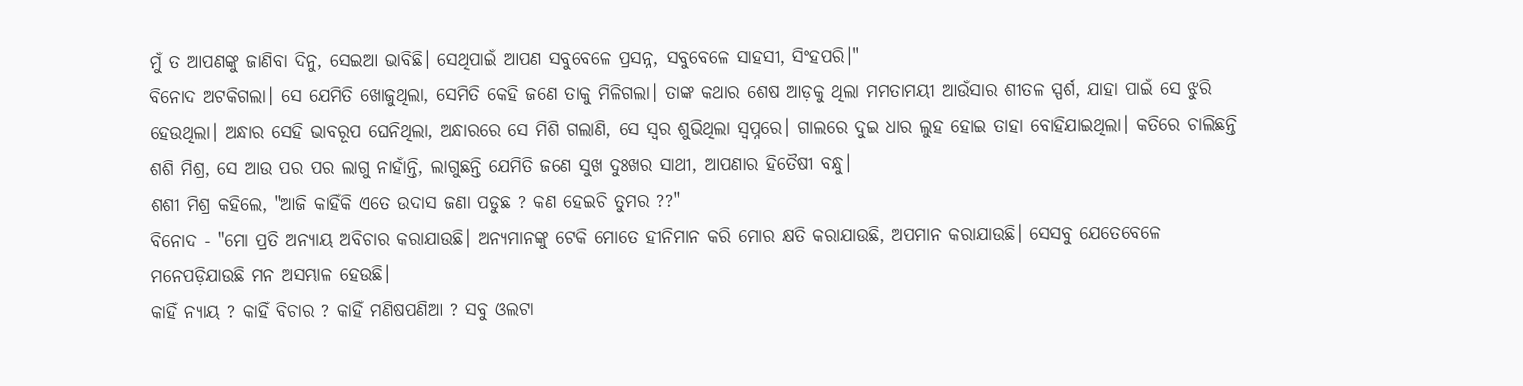ମୁଁ ତ ଆପଣଙ୍କୁ ଜାଣିବା ଦିନୁ, ସେଇଆ ଭାବିଛି। ସେଥିପାଇଁ ଆପଣ ସବୁବେଳେ ପ୍ରସନ୍ନ, ସବୁବେଳେ ସାହସୀ, ସିଂହପରି।"
ବିନୋଦ ଅଟକିଗଲା। ସେ ଯେମିତି ଖୋଜୁଥିଲା, ସେମିତି କେହି ଜଣେ ତାକୁ ମିଳିଗଲା। ତାଙ୍କ କଥାର ଶେଷ ଆଡ଼କୁ ଥିଲା ମମତାମୟୀ ଆଉଁସାର ଶୀତଳ ସ୍ପର୍ଶ, ଯାହା ପାଇଁ ସେ ଝୁରି ହେଉଥିଲା। ଅନ୍ଧାର ସେହି ଭାବରୂପ ଘେନିଥିଲା, ଅନ୍ଧାରରେ ସେ ମିଶି ଗଲାଣି, ସେ ସ୍ୱର ଶୁଭିଥିଲା ସ୍ୱପ୍ନରେ। ଗାଲରେ ଦୁଇ ଧାର ଲୁହ ହୋଇ ତାହା ବୋହିଯାଇଥିଲା। କତିରେ ଚାଲିଛନ୍ତି ଶଶି ମିଶ୍ର, ସେ ଆଉ ପର ପର ଲାଗୁ ନାହାଁନ୍ତି, ଲାଗୁଛନ୍ତି ଯେମିତି ଜଣେ ସୁଖ ଦୁଃଖର ସାଥୀ, ଆପଣାର ହିତୈଷୀ ବନ୍ଧୁ।
ଶଶୀ ମିଶ୍ର କହିଲେ, "ଆଜି କାହିଁକି ଏତେ ଉଦାସ ଜଣା ପଡୁଛ ? କଣ ହେଇଚି ତୁମର ??"
ବିନୋଦ - "ମୋ ପ୍ରତି ଅନ୍ୟାୟ ଅବିଚାର କରାଯାଉଛି। ଅନ୍ୟମାନଙ୍କୁ ଟେକି ମୋତେ ହୀନିମାନ କରି ମୋର କ୍ଷତି କରାଯାଉଛି, ଅପମାନ କରାଯାଉଛି। ସେସବୁ ଯେତେବେଳେ ମନେପଡ଼ିଯାଉଛି ମନ ଅସମ୍ଭାଳ ହେଉଛି।
କାହିଁ ନ୍ୟାୟ ? କାହିଁ ବିଚାର ? କାହିଁ ମଣିଷପଣିଆ ? ସବୁ ଓଲଟା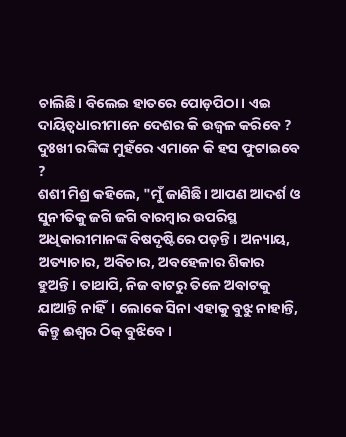ଚାଲିଛି। ବିଲେଇ ହାତରେ ପୋଡ଼ପିଠା। ଏଇ ଦାୟିତ୍ୱଧାରୀମାନେ ଦେଶର କି ଉଜ୍ୱଳ କରିବେ ? ଦୁଃଖୀ ରଙ୍କିଙ୍କ ମୁହଁରେ ଏମାନେ କି ହସ ଫୁଟାଇବେ ?
ଶଶୀ ମିଶ୍ର କହିଲେ, "ମୁଁ ଜାଣିଛି। ଆପଣ ଆଦର୍ଶ ଓ ସୁନୀତିକୁ ଜଗି ଜଗି ବାରମ୍ବାର ଉପରିସ୍ଥ ଅଧିକାରୀମାନଙ୍କ ବିଷଦୃଷ୍ଟିରେ ପଡ଼ନ୍ତି। ଅନ୍ୟାୟ, ଅତ୍ୟାଚାର, ଅବିଚାର, ଅବହେଳାର ଶିକାର ହୁଅନ୍ତି। ତାଥାପି, ନିଜ ବାଟରୁ ତିଳେ ଅବାଟକୁ ଯାଆନ୍ତି ନାହିଁ। ଲୋକେ ସିନା ଏହାକୁ ବୁଝୁ ନାହାନ୍ତି, କିନ୍ତୁ ଈଶ୍ୱର ଠିକ୍ ବୁଝିବେ।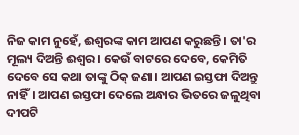ନିଜ କାମ ନୁହେଁ, ଈଶ୍ୱରଙ୍କ କାମ ଆପଣ କରୁଛନ୍ତି। ତା'ର ମୂଲ୍ୟ ଦିଅନ୍ତି ଈଶ୍ୱର। କେଉଁ ବାଟରେ ଦେବେ, କେମିତି ଦେବେ ସେ କଥା ତାଙ୍କୁ ଠିକ୍ ଜଣା। ଆପଣ ଇସ୍ତଫା ଦିଅନ୍ତୁ ନାହିଁ। ଆପଣ ଇସ୍ତଫା ଦେଲେ ଅନ୍ଧାର ଭିତରେ ଜଳୁଥିବା ଦୀପଟି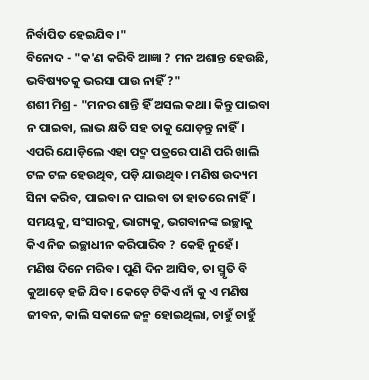ନିର୍ବାପିତ ହେଇଯିବ।"
ବିନୋଦ - "କ'ଣ କରିବି ଆଜ୍ଞା ? ମନ ଅଶାନ୍ତ ହେଉଛି, ଭବିଷ୍ୟତକୁ ଭରସା ପାଉ ନାହିଁ ?"
ଶଶୀ ମିଶ୍ର - "ମନର ଶାନ୍ତି ହିଁ ଅସଲ କଥା। କିନ୍ତୁ ପାଇବା ନ ପାଇବା, ଲାଭ କ୍ଷତି ସହ ତାକୁ ଯୋଡ଼ନ୍ତୁ ନାହିଁ। ଏପରି ଯୋଡ଼ିଲେ ଏହା ପଦ୍ମ ପତ୍ରରେ ପାଣି ପରି ଖାଲି ଟଳ ଟଳ ହେଉଥିବ, ପଡ଼ି ଯାଉଥିବ। ମଣିଷ ଉଦ୍ୟମ ସିନା କରିବ, ପାଇବା ନ ପାଇବା ତା ହାତରେ ନାହିଁ। ସମୟକୁ, ସଂସାରକୁ, ଭାଗ୍ୟକୁ, ଭଗବାନଙ୍କ ଇଚ୍ଛାକୁ କିଏ ନିଜ ଇଚ୍ଛାଧୀନ କରିପାରିବ ? କେହି ନୁହେଁ।
ମଣିଷ ଦିନେ ମରିବ। ପୁଣି ଦିନ ଆସିବ, ତା ସ୍ମୃତି ବି କୁଆଡ଼େ ହଜି ଯିବ। କେଡ଼େ ଟିକିଏ ନାଁ କୁ ଏ ମଣିଷ ଜୀବନ, କାଲି ସକାଳେ ଜନ୍ମ ହୋଇଥିଲା, ଚାହୁଁ ଚାହୁଁ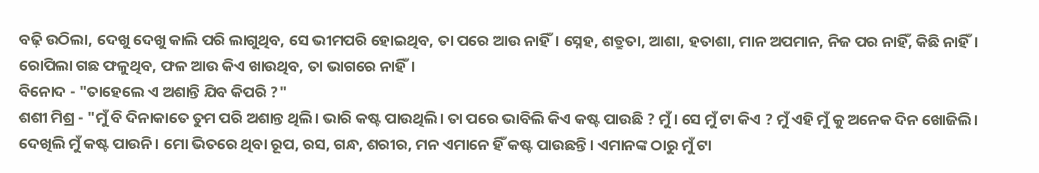ବଢ଼ି ଉଠିଲା, ଦେଖୁ ଦେଖୁ କାଲି ପରି ଲାଗୁଥିବ, ସେ ଭୀମପରି ହୋଇଥିବ, ତା ପରେ ଆଉ ନାହିଁ। ସ୍ନେହ, ଶତ୍ରୁତା, ଆଶା, ହତାଶା, ମାନ ଅପମାନ, ନିଜ ପର ନାହିଁ, କିଛି ନାହିଁ। ରୋପିଲା ଗଛ ଫଳୁଥିବ, ଫଳ ଆଉ କିଏ ଖାଉଥିବ, ତା ଭାଗରେ ନାହିଁ।
ବିନୋଦ - "ତାହେଲେ ଏ ଅଶାନ୍ତି ଯିବ କିପରି ?"
ଶଶୀ ମିଶ୍ର - "ମୁଁ ବି ଦିନାକାତେ ତୁମ ପରି ଅଶାନ୍ତ ଥିଲି। ଭାରି କଷ୍ଟ ପାଉଥିଲି। ତା ପରେ ଭାବିଲି କିଏ କଷ୍ଟ ପାଉଛି ? ମୁଁ। ସେ ମୁଁ ଟା କିଏ ? ମୁଁ ଏହି ମୁଁ କୁ ଅନେକ ଦିନ ଖୋଜିଲି। ଦେଖିଲି ମୁଁ କଷ୍ଟ ପାଉନି। ମୋ ଭିତରେ ଥିବା ରୂପ, ରସ, ଗନ୍ଧ, ଶରୀର, ମନ ଏମାନେ ହିଁ କଷ୍ଟ ପାଉଛନ୍ତି। ଏମାନଙ୍କ ଠାରୁ ମୁଁ ଟା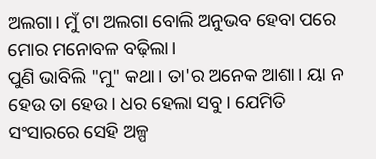ଅଲଗା। ମୁଁ ଟା ଅଲଗା ବୋଲି ଅନୁଭବ ହେବା ପରେ ମୋର ମନୋବଳ ବଢ଼ିଲା।
ପୁଣି ଭାବିଲି "ମୁ" କଥା। ତା'ର ଅନେକ ଆଶା। ୟା ନ ହେଉ ତା ହେଉ। ଧର ହେଲା ସବୁ। ଯେମିତି ସଂସାରରେ ସେହି ଅଳ୍ପ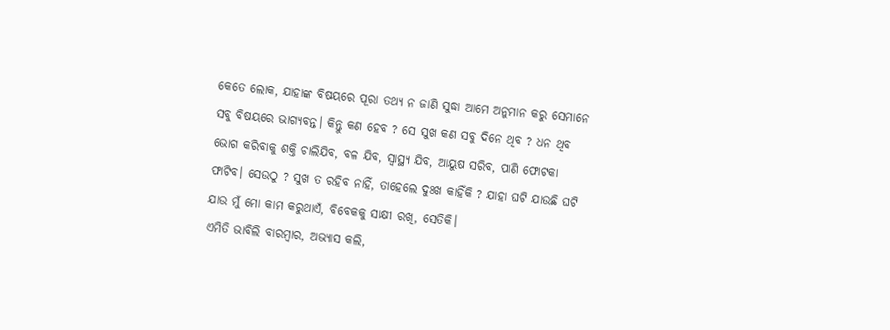କେତେ ଲୋକ, ଯାହାଙ୍କ ବିଷୟରେ ପୂରା ତଥ୍ୟ ନ ଜାଣି ସୁଦ୍ଧା ଆମେ ଅନୁମାନ କରୁ ସେମାନେ ସବୁ ବିଷୟରେ ଭାଗ୍ୟବନ୍ତ। କିନ୍ତୁ କଣ ହେବ ? ସେ ସୁଖ କଣ ସବୁ ଦିନେ ଥିବ ? ଧନ ଥିବ ଭୋଗ କରିବାକୁ ଶକ୍ତି ଚାଲିଯିବ, ବଳ ଯିବ, ସ୍ୱାସ୍ଥ୍ୟ ଯିବ, ଆୟୁଷ ସରିବ, ପାଣି ଫୋଟକା ଫାଟିବ। ସେଉଠୁ ? ସୁଖ ତ ରହିବ ନାହିଁ, ତାହେଲେ ଦୁଃଖ କାହିଁକି ? ଯାହା ଘଟି ଯାଉଛି ଘଟି ଯାଉ ମୁଁ ମୋ କାମ କରୁଥାଏଁ, ବିବେକକୁ ସାକ୍ଷୀ ରଖି, ସେତିକି।
ଏମିତି ଭାବିଲି ବାରମ୍ବାର, ଅଭ୍ୟାସ କଲି,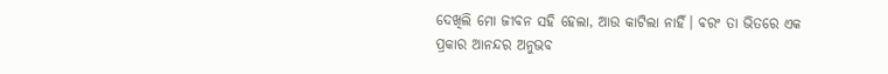ଦେଖିଲି ମୋ ଜୀବନ ସହି ହେଲା, ଆଉ କାଟିଲା ନାହିଁ। ବରଂ ତା ଭିତରେ ଏକ ପ୍ରକାର ଆନନ୍ଦର ଅନୁଭବ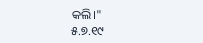କଲି।"
୫.୭.୧୯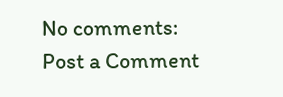No comments:
Post a Comment